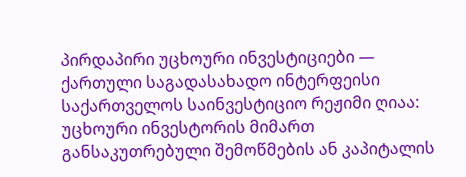პირდაპირი უცხოური ინვესტიციები — ქართული საგადასახადო ინტერფეისი
საქართველოს საინვესტიციო რეჟიმი ღიაა: უცხოური ინვესტორის მიმართ განსაკუთრებული შემოწმების ან კაპიტალის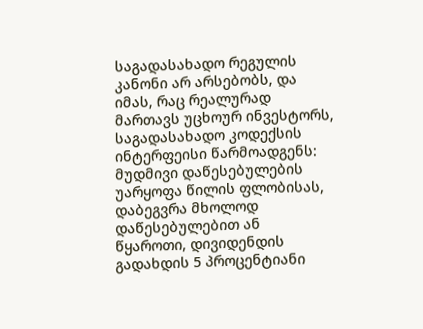საგადასახადო რეგულის კანონი არ არსებობს, და იმას, რაც რეალურად მართავს უცხოურ ინვესტორს, საგადასახადო კოდექსის ინტერფეისი წარმოადგენს: მუდმივი დაწესებულების უარყოფა წილის ფლობისას, დაბეგვრა მხოლოდ დაწესებულებით ან წყაროთი, დივიდენდის გადახდის 5 პროცენტიანი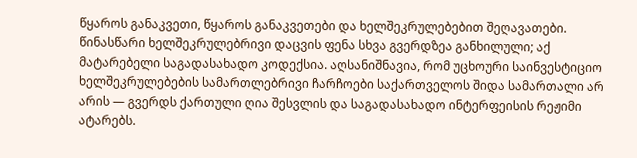წყაროს განაკვეთი, წყაროს განაკვეთები და ხელშეკრულებებით შეღავათები. წინასწარი ხელშეკრულებრივი დაცვის ფენა სხვა გვერდზეა განხილული; აქ მატარებელი საგადასახადო კოდექსია. აღსანიშნავია, რომ უცხოური საინვესტიციო ხელშეკრულებების სამართლებრივი ჩარჩოები საქართველოს შიდა სამართალი არ არის — გვერდს ქართული ღია შესვლის და საგადასახადო ინტერფეისის რეჟიმი ატარებს.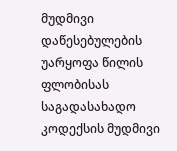მუდმივი დაწესებულების უარყოფა წილის ფლობისას
საგადასახადო კოდექსის მუდმივი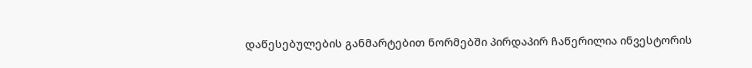დაწესებულების განმარტებით ნორმებში პირდაპირ ჩაწერილია ინვესტორის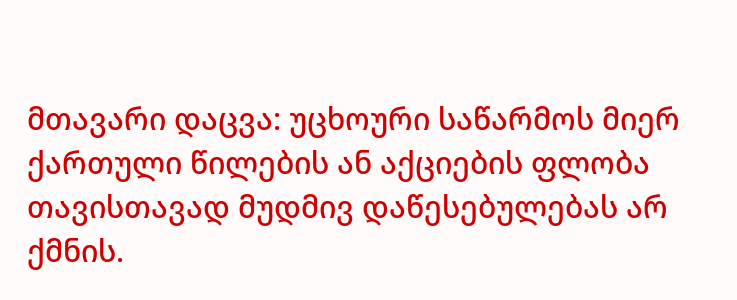მთავარი დაცვა: უცხოური საწარმოს მიერ ქართული წილების ან აქციების ფლობა თავისთავად მუდმივ დაწესებულებას არ ქმნის.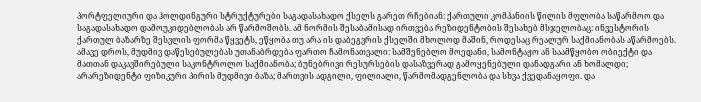პორტფელიური და ჰოლდინგური სტრუქტურები საგადასახადო ქსელს გარეთ რჩებიან: ქართული კომპანიის წილის მფლობა საწარმოო და საგადასახადო დამოუკიდებლობას არ წარმოშობს. ამ ნორმის შესაბამისად ირთვება რეზიდენტობის შესახებ მსჯელობაც: ინვესტორის ქართულ ბაზარზე შესვლის ფორმა წყვეტს, ეწყობა თუ არა ის დაბეგვრის ქსელში მხოლოდ მაშინ, როდესაც რეალურ საქმიანობას აწარმოებს.
ამავე დროს, მუდმივ დაწესებულებას უთანაბრდება ფართო ჩამონათვალი: სამშენებლო მოედანი, სამონტაჟო ან საამწყობო ობიექტი და მათთან დაკავშირებული საკონტროლო საქმიანობა; ბუნებრივი რესურსების დასაზვერად გამოყენებული დანადგარი ან ხომალდი; არარეზიდენტი ფიზიკური პირის მუდმივი ბაზა; მართვის ადგილი, ფილიალი, წარმომადგენლობა და სხვა ქვედანაყოფი. და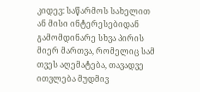კიდევ: საწარმოს სახელით ან მისი ინტერესებიდან გამომდინარე სხვა პირის მიერ მართვა, რომელიც სამ თვეს აღემატება, თავადვე ითვლება მუდმივ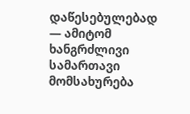დაწესებულებად — ამიტომ ხანგრძლივი სამართავი მომსახურება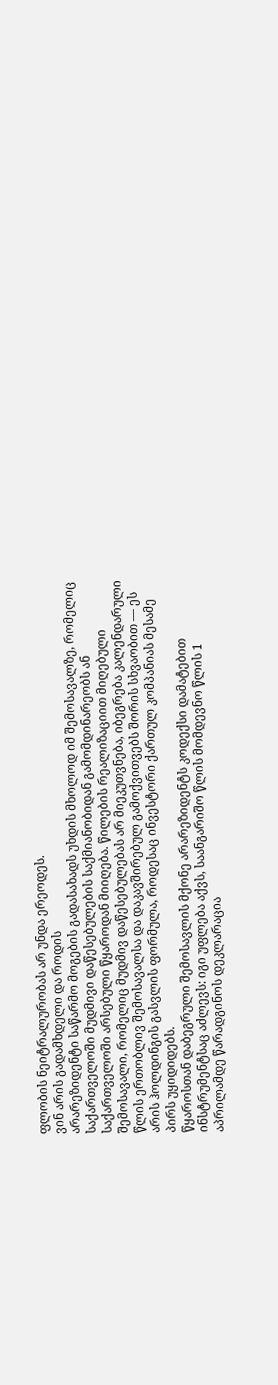ფლობის ნეიტრალურობას არ უნდა ერეოდეს.
ვინ არის გადამხდელი და როდის
არარეზიდენტი საწარმო მოგების გადასახადს უხდის მხოლოდ იმ შემოსავალზე, რომელიც საქართველოში მუდმივი დაწესებულების საქმიანობიდან გამომდინარეობს ან საქართველოში არსებული წყაროდან მიიღება. წილების რეალიზაციით მიღებული შემოსავალი, რომელიც მუდმივ დაწესებულებას არ მიეკუთვნება, იბეგრება კალენდარული წლის ერთობლივ შემოსავალსა და დაკავშირებულ გამოქვითვებს შორის სხვაობით — ეს არის ჰოლდინგის გასვლის ფორმულა, როდესაც ინვესტორი ქართულ კომპანიას მესამე პირს უყიდიდებს.
წყაროსთან დაბეგრული შემოსავლის მქონე არარეზიდენტს კოდექსი დამატებით ინსტრუმენტსაც აძლევს: იგი უფლება აქვს, საანგარიშო წლის მომდევნო წლის 1 აპრილამდე წარადგინოს დეკლარაცია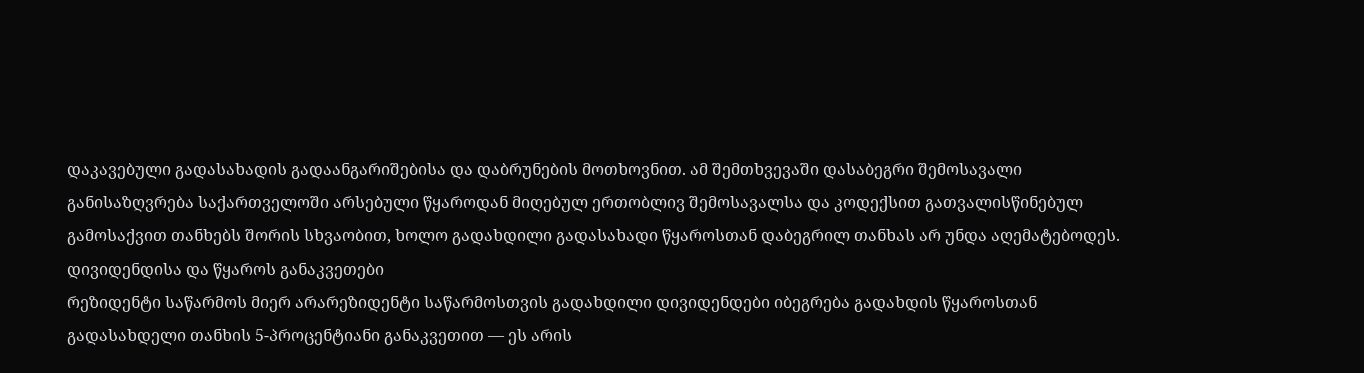დაკავებული გადასახადის გადაანგარიშებისა და დაბრუნების მოთხოვნით. ამ შემთხვევაში დასაბეგრი შემოსავალი განისაზღვრება საქართველოში არსებული წყაროდან მიღებულ ერთობლივ შემოსავალსა და კოდექსით გათვალისწინებულ გამოსაქვით თანხებს შორის სხვაობით, ხოლო გადახდილი გადასახადი წყაროსთან დაბეგრილ თანხას არ უნდა აღემატებოდეს.
დივიდენდისა და წყაროს განაკვეთები
რეზიდენტი საწარმოს მიერ არარეზიდენტი საწარმოსთვის გადახდილი დივიდენდები იბეგრება გადახდის წყაროსთან გადასახდელი თანხის 5-პროცენტიანი განაკვეთით — ეს არის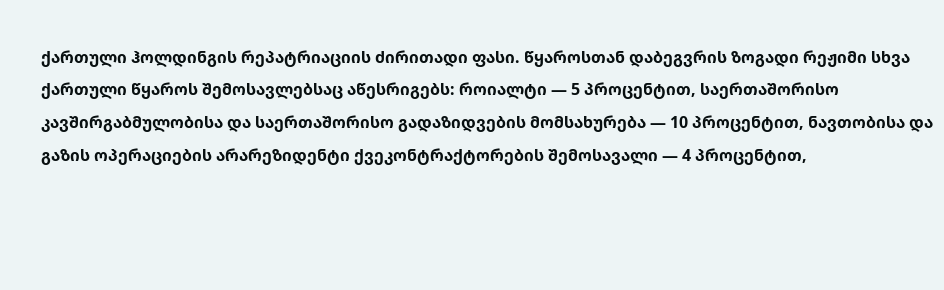ქართული ჰოლდინგის რეპატრიაციის ძირითადი ფასი. წყაროსთან დაბეგვრის ზოგადი რეჟიმი სხვა ქართული წყაროს შემოსავლებსაც აწესრიგებს: როიალტი — 5 პროცენტით, საერთაშორისო კავშირგაბმულობისა და საერთაშორისო გადაზიდვების მომსახურება — 10 პროცენტით, ნავთობისა და გაზის ოპერაციების არარეზიდენტი ქვეკონტრაქტორების შემოსავალი — 4 პროცენტით,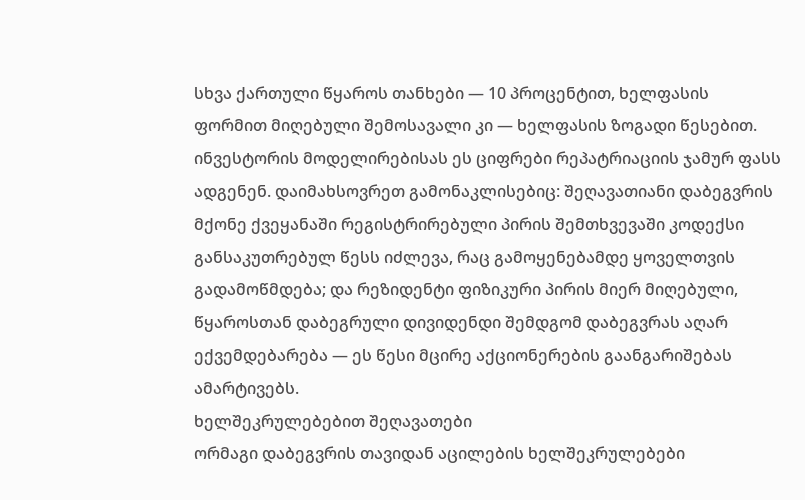სხვა ქართული წყაროს თანხები — 10 პროცენტით, ხელფასის ფორმით მიღებული შემოსავალი კი — ხელფასის ზოგადი წესებით. ინვესტორის მოდელირებისას ეს ციფრები რეპატრიაციის ჯამურ ფასს ადგენენ. დაიმახსოვრეთ გამონაკლისებიც: შეღავათიანი დაბეგვრის მქონე ქვეყანაში რეგისტრირებული პირის შემთხვევაში კოდექსი განსაკუთრებულ წესს იძლევა, რაც გამოყენებამდე ყოველთვის გადამოწმდება; და რეზიდენტი ფიზიკური პირის მიერ მიღებული, წყაროსთან დაბეგრული დივიდენდი შემდგომ დაბეგვრას აღარ ექვემდებარება — ეს წესი მცირე აქციონერების გაანგარიშებას ამარტივებს.
ხელშეკრულებებით შეღავათები
ორმაგი დაბეგვრის თავიდან აცილების ხელშეკრულებები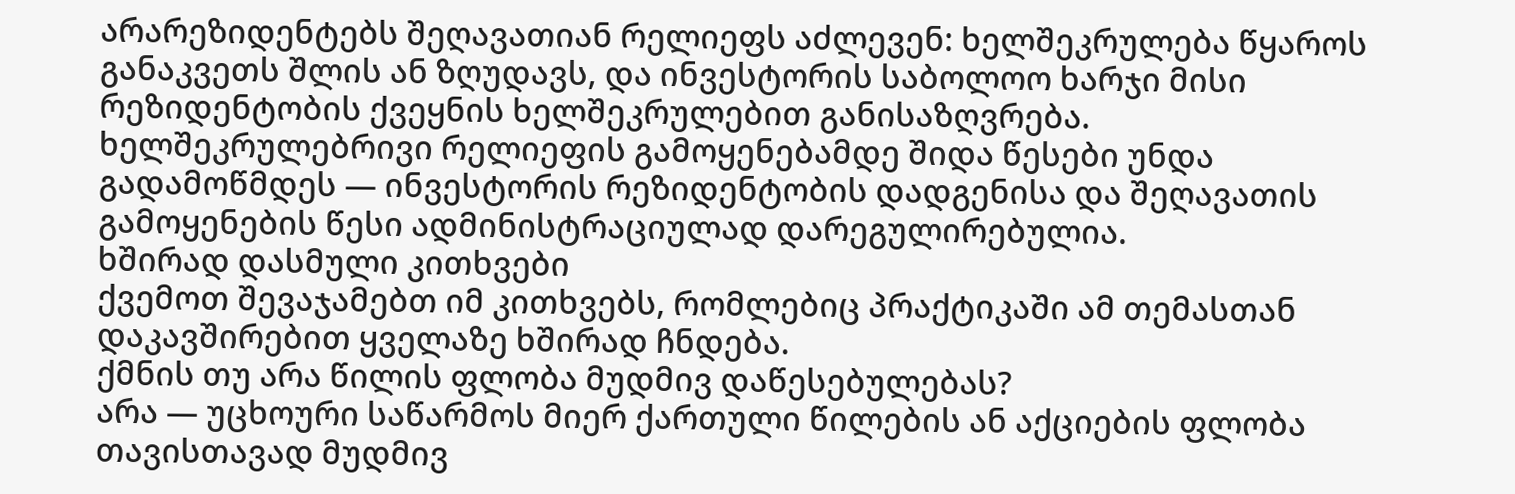არარეზიდენტებს შეღავათიან რელიეფს აძლევენ: ხელშეკრულება წყაროს განაკვეთს შლის ან ზღუდავს, და ინვესტორის საბოლოო ხარჯი მისი რეზიდენტობის ქვეყნის ხელშეკრულებით განისაზღვრება. ხელშეკრულებრივი რელიეფის გამოყენებამდე შიდა წესები უნდა გადამოწმდეს — ინვესტორის რეზიდენტობის დადგენისა და შეღავათის გამოყენების წესი ადმინისტრაციულად დარეგულირებულია.
ხშირად დასმული კითხვები
ქვემოთ შევაჯამებთ იმ კითხვებს, რომლებიც პრაქტიკაში ამ თემასთან დაკავშირებით ყველაზე ხშირად ჩნდება.
ქმნის თუ არა წილის ფლობა მუდმივ დაწესებულებას?
არა — უცხოური საწარმოს მიერ ქართული წილების ან აქციების ფლობა თავისთავად მუდმივ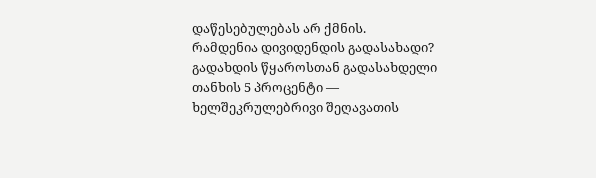დაწესებულებას არ ქმნის.
რამდენია დივიდენდის გადასახადი?
გადახდის წყაროსთან გადასახდელი თანხის 5 პროცენტი — ხელშეკრულებრივი შეღავათის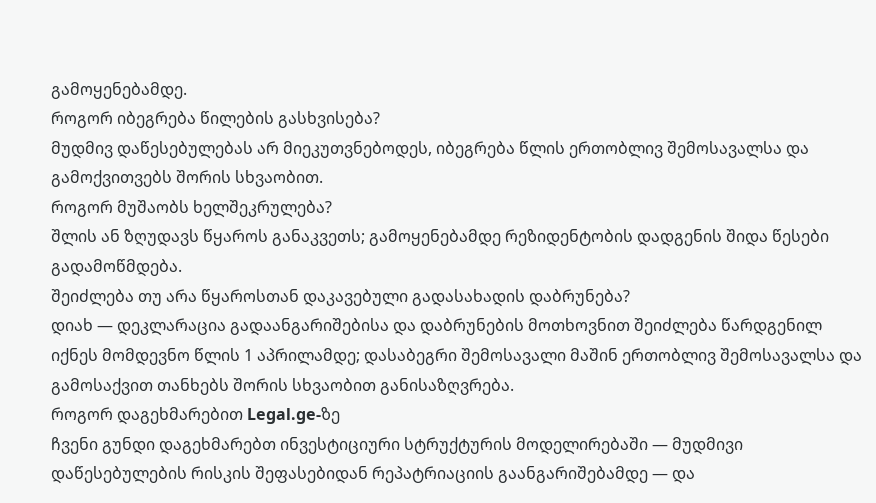გამოყენებამდე.
როგორ იბეგრება წილების გასხვისება?
მუდმივ დაწესებულებას არ მიეკუთვნებოდეს, იბეგრება წლის ერთობლივ შემოსავალსა და გამოქვითვებს შორის სხვაობით.
როგორ მუშაობს ხელშეკრულება?
შლის ან ზღუდავს წყაროს განაკვეთს; გამოყენებამდე რეზიდენტობის დადგენის შიდა წესები გადამოწმდება.
შეიძლება თუ არა წყაროსთან დაკავებული გადასახადის დაბრუნება?
დიახ — დეკლარაცია გადაანგარიშებისა და დაბრუნების მოთხოვნით შეიძლება წარდგენილ იქნეს მომდევნო წლის 1 აპრილამდე; დასაბეგრი შემოსავალი მაშინ ერთობლივ შემოსავალსა და გამოსაქვით თანხებს შორის სხვაობით განისაზღვრება.
როგორ დაგეხმარებით Legal.ge-ზე
ჩვენი გუნდი დაგეხმარებთ ინვესტიციური სტრუქტურის მოდელირებაში — მუდმივი დაწესებულების რისკის შეფასებიდან რეპატრიაციის გაანგარიშებამდე — და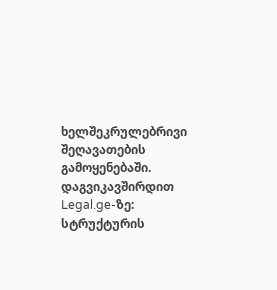ხელშეკრულებრივი შეღავათების გამოყენებაში. დაგვიკავშირდით Legal.ge-ზე: სტრუქტურის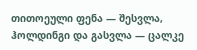თითოეული ფენა — შესვლა, ჰოლდინგი და გასვლა — ცალკე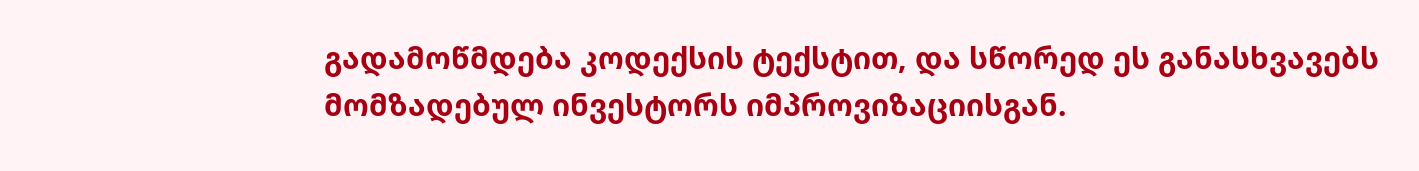გადამოწმდება კოდექსის ტექსტით, და სწორედ ეს განასხვავებს მომზადებულ ინვესტორს იმპროვიზაციისგან.